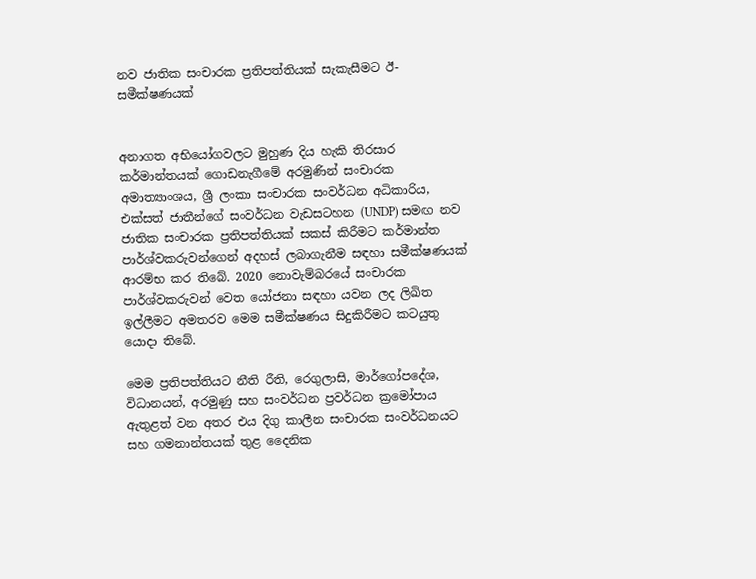නව ජාතික සංචාරක ප්‍රතිපත්තියක් සැකැසීමට ඊ-සමීක්ෂණයක්


අනාගත අභියෝගවලට මුහුණ දිය හැකි තිරසාර කර්මාන්තයක් ගොඩනැගීමේ අරමුණින් සංචාරක අමාත්‍යාංශය, ශ්‍රී ලංකා සංචාරක සංවර්ධන අධිකාරිය, එක්සත් ජාතීන්ගේ සංවර්ධන වැඩසටහන (UNDP) සමඟ නව ජාතික සංචාරක ප්‍රතිපත්තියක් සකස් කිරීමට කර්මාන්ත පාර්ශ්වකරුවන්ගෙන් අදහස් ලබාගැනීම සඳහා සමීක්ෂණයක් ආරම්භ කර තිබේ. 2020 නොවැම්බරයේ සංචාරක පාර්ශ්වකරුවන් වෙත යෝජනා සඳහා යවන ලද ලිඛිත ඉල්ලීමට අමතරව මෙම සමීක්ෂණය සිදුකිරීමට කටයුතු යොදා තිබේ.

මෙම ප්‍රතිපත්තියට නීති රීති, රෙගුලාසි, මාර්ගෝපදේශ, විධානයන්, අරමුණු සහ සංවර්ධන ප්‍රවර්ධන ක්‍රමෝපාය ඇතුළත් වන අතර එය දිගු කාලීන සංචාරක සංවර්ධනයට සහ ගමනාන්තයක් තුළ දෛනික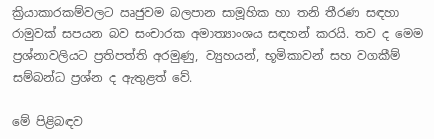ක්‍රියාකාරකම්වලට ඍජුවම බලපාන සාමූහික හා තනි තීරණ සඳහා රාමුවක් සපයන බව සංචාරක අමාත්‍යාංශය සඳහන් කරයි. තව ද මෙම ප්‍රශ්නාවලියට ප්‍රතිපත්ති අරමුණු, ව්‍යුහයන්, භූමිකාවන් සහ වගකීම් සම්බන්ධ ප්‍රශ්න ද ඇතුළත් වේ.

මේ පිළිබඳව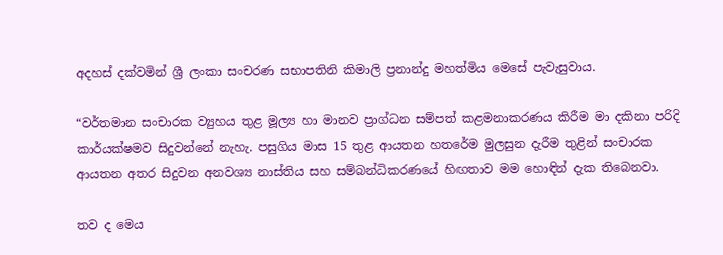අදහස් දක්වමින් ශ්‍රී ලංකා සංචරණ සභාපතිනි කිමාලි ප්‍රනාන්දු මහත්මිය මෙසේ පැවැසුවාය.

“වර්තමාන සංචාරක ව්‍යුහය තුළ මූල්‍ය හා මානව ප්‍රාග්ධන සම්පත් කළමනාකරණය කිරීම මා දකිනා පරිදි කාර්යක්ෂමව සිදුවන්නේ නැහැ. පසුගිය මාස 15 තුළ ආයතන හතරේම මුලසුන දැරීම තුළින් සංචාරක ආයතන අතර සිදුවන අනවශ්‍ය නාස්තිය සහ සම්බන්ධිකරණයේ හිඟතාව මම හොඳින් දැක තිබෙනවා.

තව ද මෙය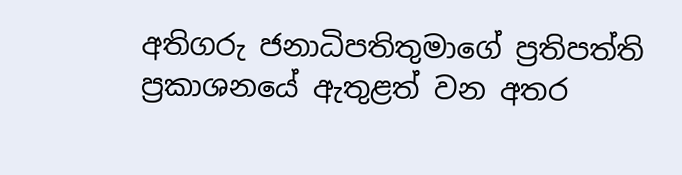අතිගරු ජනාධිපතිතුමාගේ ප්‍රතිපත්ති ප්‍රකාශනයේ ඇතුළත් වන අතර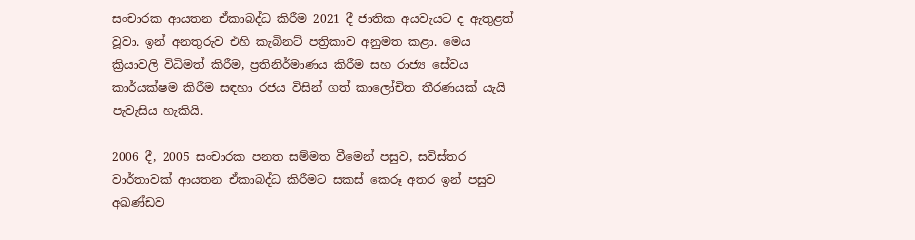සංචාරක ආයතන ඒකාබද්ධ කිරීම 2021 දී ජාතික අයවැයට ද ඇතුළත් වූවා. ඉන් අනතුරුව එහි කැබිනට් පත්‍රිකාව අනුමත කළා. මෙය ක්‍රියාවලි විධිමත් කිරීම, ප්‍රතිනිර්මාණය කිරීම සහ රාජ්‍ය සේවය කාර්යක්ෂම කිරීම සඳහා රජය විසින් ගත් කාලෝචිත තීරණයක් යැයි පැවැසිය හැකියි.

2006 දී, 2005 සංචාරක පනත සම්මත වීමෙන් පසුව, සවිස්තර වාර්තාවක් ආයතන ඒකාබද්ධ කිරීමට සකස් කෙරූ අතර ඉන් පසුව අඛණ්ඩව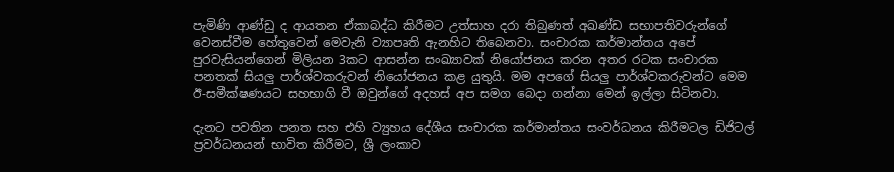පැමිණි ආණ්ඩු ද ආයතන ඒකාබද්ධ කිරීමට උත්සාහ දරා තිබුණත් අඛණ්ඩ සභාපතිවරුන්ගේ වෙනස්වීම හේතුවෙන් මෙවැනි ව්‍යාපෘති ඇනහිට තිබෙනවා. සංචාරක කර්මාන්තය අපේ පුරවැසියන්ගෙන් මිලියන 3කට ආසන්න සංඛ්‍යාවක් නියෝජනය කරන අතර රටක සංචාරක පනතක් සියලු පාර්ශ්වකරුවන් නියෝජනය කළ යුතුයි. මම අපගේ සියලු පාර්ශ්වකරුවන්ට මෙම ඊ-සමීක්ෂණයට සහභාගි වී ඔවුන්ගේ අදහස් අප සමග බෙදා ගන්නා මෙන් ඉල්ලා සිටිනවා.

දැනට පවතින පනත සහ එහි ව්‍යුහය දේශීය සංචාරක කර්මාන්තය සංවර්ධනය කිරීමටල ඩිජිටල් ප්‍රවර්ධනයන් භාවිත කිරීමට, ශ්‍රී ලංකාව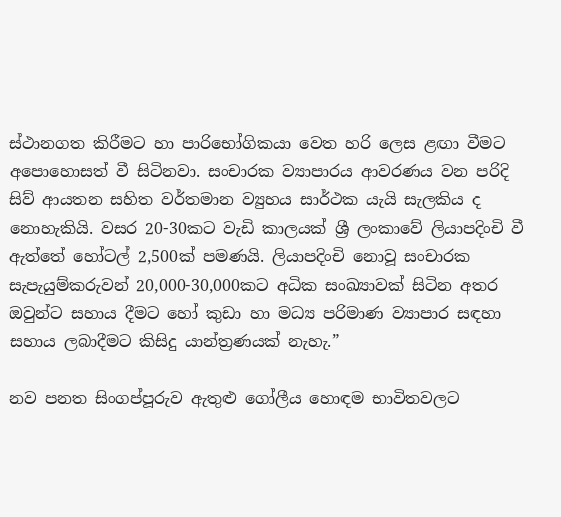ස්ථානගත කිරීමට හා පාරිභෝගිකයා වෙත හරි ලෙස ළඟා වීමට අපොහොසත් වී සිටිනවා. සංචාරක ව්‍යාපාරය ආවරණය වන පරිදි සිව් ආයතන සහිත වර්තමාන ව්‍යුහය සාර්ථක යැයි සැලකිය ද නොහැකියි. වසර 20-30කට වැඩි කාලයක් ශ්‍රී ලංකාවේ ලියාපදිංචි වී ඇත්තේ හෝටල් 2,500ක් පමණයි. ලියාපදිංචි නොවූ සංචාරක සැපැයුම්කරුවන් 20,000-30,000කට අධික සංඛ්‍යාවක් සිටින අතර ඔවුන්ට සහාය දීමට හෝ කුඩා හා මධ්‍ය පරිමාණ ව්‍යාපාර සඳහා සහාය ලබාදීමට කිසිදු යාන්ත්‍රණයක් නැහැ.”

නව පනත සිංගප්පූරුව ඇතුළු ගෝලීය හොඳම භාවිතවලට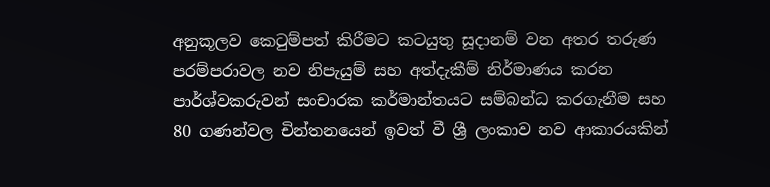අනුකූලව කෙටුම්පත් කිරීමට කටයුතු සූදානම් වන අතර තරුණ පරම්පරාවල නව නිපැයුම් සහ අත්දැකීම් නිර්මාණය කරන පාර්ශ්වකරුවන් සංචාරක කර්මාන්තයට සම්බන්ධ කරගැනීම සහ 80 ගණන්වල චින්තනයෙන් ඉවත් වී ශ්‍රී ලංකාව නව ආකාරයකින්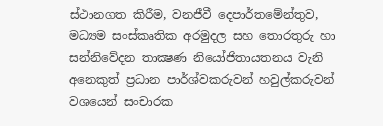ස්ථානගත කිරීම, වනජීවී දෙපාර්තමේන්තුව, මධ්‍යම සංස්කෘතික අරමුදල සහ තොරතුරු හා සන්නිවේදන තාක්‍ෂණ නියෝජිතායතනය වැනි අනෙකුත් ප්‍රධාන පාර්ශ්වකරුවන් හවුල්කරුවන් වශයෙන් සංචාරක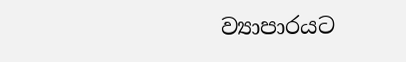ව්‍යාපාරයට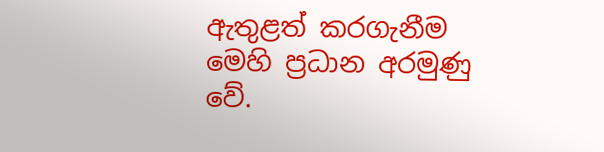ඇතුළත් කරගැනීම මෙහි ප්‍රධාන අරමුණු වේ.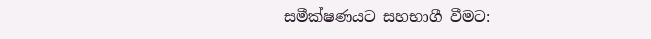සමීක්ෂණයට සහභාගී වීමට: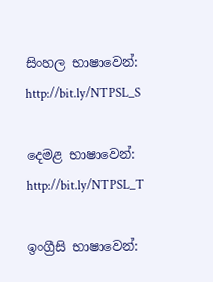සිංහල භාෂාවෙන්: http://bit.ly/NTPSL_S

දෙමළ භාෂාවෙන්: http://bit.ly/NTPSL_T

ඉංග්‍රීසි භාෂාවෙන්: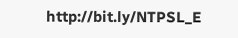http://bit.ly/NTPSL_E